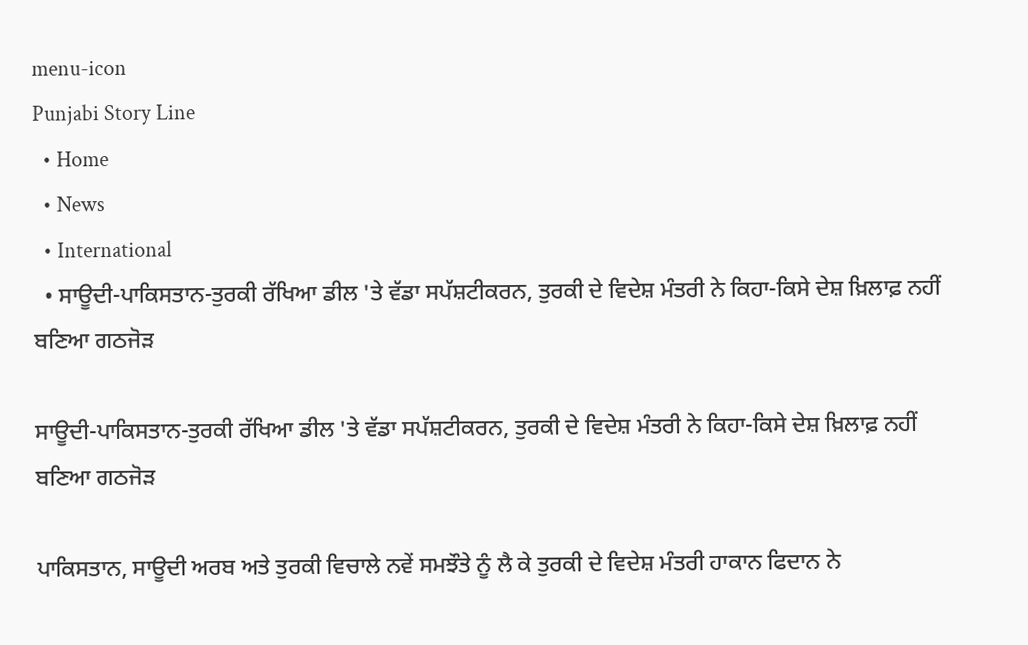menu-icon
Punjabi Story Line
  • Home
  • News
  • International
  • ਸਾਊਦੀ-ਪਾਕਿਸਤਾਨ-ਤੁਰਕੀ ਰੱਖਿਆ ਡੀਲ 'ਤੇ ਵੱਡਾ ਸਪੱਸ਼ਟੀਕਰਨ, ਤੁਰਕੀ ਦੇ ਵਿਦੇਸ਼ ਮੰਤਰੀ ਨੇ ਕਿਹਾ-ਕਿਸੇ ਦੇਸ਼ ਖ਼ਿਲਾਫ਼ ਨਹੀਂ ਬਣਿਆ ਗਠਜੋੜ

ਸਾਊਦੀ-ਪਾਕਿਸਤਾਨ-ਤੁਰਕੀ ਰੱਖਿਆ ਡੀਲ 'ਤੇ ਵੱਡਾ ਸਪੱਸ਼ਟੀਕਰਨ, ਤੁਰਕੀ ਦੇ ਵਿਦੇਸ਼ ਮੰਤਰੀ ਨੇ ਕਿਹਾ-ਕਿਸੇ ਦੇਸ਼ ਖ਼ਿਲਾਫ਼ ਨਹੀਂ ਬਣਿਆ ਗਠਜੋੜ

ਪਾਕਿਸਤਾਨ, ਸਾਊਦੀ ਅਰਬ ਅਤੇ ਤੁਰਕੀ ਵਿਚਾਲੇ ਨਵੇਂ ਸਮਝੌਤੇ ਨੂੰ ਲੈ ਕੇ ਤੁਰਕੀ ਦੇ ਵਿਦੇਸ਼ ਮੰਤਰੀ ਹਾਕਾਨ ਫਿਦਾਨ ਨੇ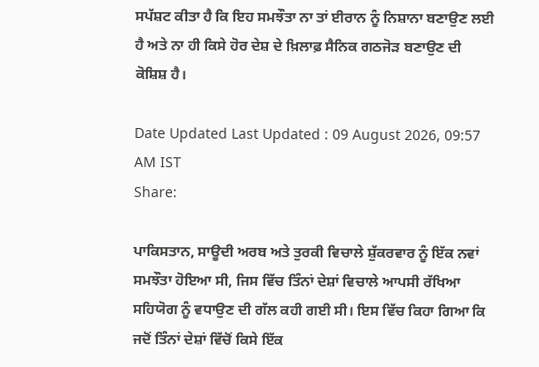ਸਪੱਸ਼ਟ ਕੀਤਾ ਹੈ ਕਿ ਇਹ ਸਮਝੌਤਾ ਨਾ ਤਾਂ ਈਰਾਨ ਨੂੰ ਨਿਸ਼ਾਨਾ ਬਣਾਉਣ ਲਈ ਹੈ ਅਤੇ ਨਾ ਹੀ ਕਿਸੇ ਹੋਰ ਦੇਸ਼ ਦੇ ਖ਼ਿਲਾਫ਼ ਸੈਨਿਕ ਗਠਜੋੜ ਬਣਾਉਣ ਦੀ ਕੋਸ਼ਿਸ਼ ਹੈ।

Date Updated Last Updated : 09 August 2026, 09:57 AM IST
Share:

ਪਾਕਿਸਤਾਨ, ਸਾਊਦੀ ਅਰਬ ਅਤੇ ਤੁਰਕੀ ਵਿਚਾਲੇ ਸ਼ੁੱਕਰਵਾਰ ਨੂੰ ਇੱਕ ਨਵਾਂ ਸਮਝੌਤਾ ਹੋਇਆ ਸੀ, ਜਿਸ ਵਿੱਚ ਤਿੰਨਾਂ ਦੇਸ਼ਾਂ ਵਿਚਾਲੇ ਆਪਸੀ ਰੱਖਿਆ ਸਹਿਯੋਗ ਨੂੰ ਵਧਾਉਣ ਦੀ ਗੱਲ ਕਹੀ ਗਈ ਸੀ। ਇਸ ਵਿੱਚ ਕਿਹਾ ਗਿਆ ਕਿ ਜਦੋਂ ਤਿੰਨਾਂ ਦੇਸ਼ਾਂ ਵਿੱਚੋਂ ਕਿਸੇ ਇੱਕ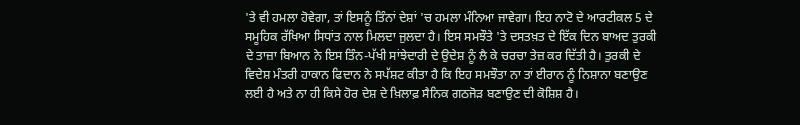'ਤੇ ਵੀ ਹਮਲਾ ਹੋਵੇਗਾ, ਤਾਂ ਇਸਨੂੰ ਤਿੰਨਾਂ ਦੇਸ਼ਾਂ 'ਚ ਹਮਲਾ ਮੰਨਿਆ ਜਾਵੇਗਾ। ਇਹ ਨਾਟੋ ਦੇ ਆਰਟੀਕਲ 5 ਦੇ ਸਮੂਹਿਕ ਰੱਖਿਆ ਸਿਧਾਂਤ ਨਾਲ ਮਿਲਦਾ ਜੁਲਦਾ ਹੈ। ਇਸ ਸਮਝੌਤੇ 'ਤੇ ਦਸਤਖ਼ਤ ਦੇ ਇੱਕ ਦਿਨ ਬਾਅਦ ਤੁਰਕੀ ਦੇ ਤਾਜ਼ਾ ਬਿਆਨ ਨੇ ਇਸ ਤਿੰਨ-ਪੱਖੀ ਸਾਂਝੇਦਾਰੀ ਦੇ ਉਦੇਸ਼ ਨੂੰ ਲੈ ਕੇ ਚਰਚਾ ਤੇਜ਼ ਕਰ ਦਿੱਤੀ ਹੈ। ਤੁਰਕੀ ਦੇ ਵਿਦੇਸ਼ ਮੰਤਰੀ ਹਾਕਾਨ ਫਿਦਾਨ ਨੇ ਸਪੱਸ਼ਟ ਕੀਤਾ ਹੈ ਕਿ ਇਹ ਸਮਝੌਤਾ ਨਾ ਤਾਂ ਈਰਾਨ ਨੂੰ ਨਿਸ਼ਾਨਾ ਬਣਾਉਣ ਲਈ ਹੈ ਅਤੇ ਨਾ ਹੀ ਕਿਸੇ ਹੋਰ ਦੇਸ਼ ਦੇ ਖ਼ਿਲਾਫ਼ ਸੈਨਿਕ ਗਠਜੋੜ ਬਣਾਉਣ ਦੀ ਕੋਸ਼ਿਸ਼ ਹੈ।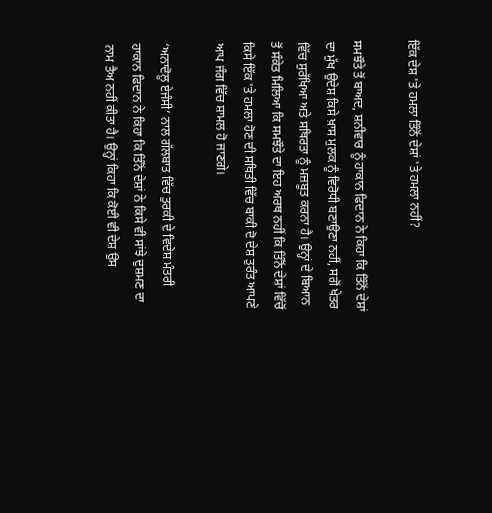ਇੱਕ ਦੇਸ਼ 'ਤੇ ਹਮਲਾ ਤਿੰਨੋਂ ਦੇਸ਼ਾਂ 'ਤੇ ਹਮਲਾ ਨਹੀਂ?

ਸਮਝੌਤੇ ਤੋਂ ਬਾਅਦ, ਸ਼ਨੀਵਾਰ ਨੂੰ ਹਾਕਾਨ ਫਿਦਾਨ ਨੇ ਕਿਹਾ ਕਿ ਤਿੰਨੋਂ ਦੇਸ਼ਾਂ ਦਾ ਮੁੱਖ ਉਦੇਸ਼ ਕਿਸੇ ਖ਼ਾਸ ਮੁਲਕ ਨੂੰ ਵਿਰੋਧੀ ਬਣਾਉਣਾ ਨਹੀਂ, ਸਗੋਂ ਖੇਤਰ ਵਿੱਚ ਸੁਰੱਖਿਆ ਅਤੇ ਸਥਿਰਤਾ ਨੂੰ ਮਜ਼ਬੂਤ ਕਰਨਾ ਹੈ। ਉਨ੍ਹਾਂ ਦੇ ਬਿਆਨ ਤੋਂ ਸੰਕੇਤ ਮਿਲਿਆ ਕਿ ਸਮਝੌਤੇ ਦਾ ਇਹ ਅਰਥ ਨਹੀਂ ਕਿ ਤਿੰਨੋਂ ਦੇਸ਼ਾਂ ਵਿੱਚੋਂ ਕਿਸੇ ਇੱਕ 'ਤੇ ਹਮਲਾ ਹੋਣ ਦੀ ਸਥਿਤੀ ਵਿੱਚ ਬਾਕੀ ਦੋ ਦੇਸ਼ ਤੁਰੰਤ ਆਪਣੇ ਆਪ ਜੰਗ ਵਿੱਚ ਸ਼ਾਮਲ ਹੋ ਜਾਣਗੇ।

‘ਅਨਾਦੋਲੂ ਏਜੰਸੀ’ ਨਾਲ ਗੱਲਬਾਤ ਵਿੱਚ ਤੁਰਕੀ ਦੇ ਵਿਦੇਸ਼ ਮੰਤਰੀ ਹਾਕਾਨ ਫਿਦਾਨ ਨੇ ਕਿਹਾ ਕਿ ਤਿੰਨੋਂ ਦੇਸ਼ਾਂ ਨੇ ਕਿਸੇ ਵੀ ਸਾਂਝੇ ਦੁਸ਼ਮਣ ਦਾ ਨਾਮ ਤੈਅ ਨਹੀਂ ਕੀਤਾ ਹੈ। ਉਨ੍ਹਾਂ ਕਿਹਾ ਕਿ ਕੋਈ ਵੀ ਦੇਸ਼ ਉਸ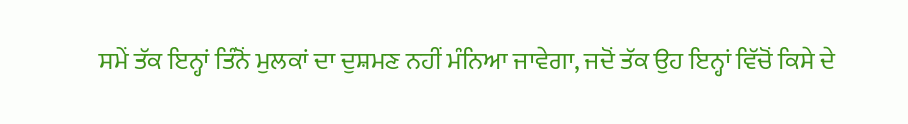ਸਮੇਂ ਤੱਕ ਇਨ੍ਹਾਂ ਤਿੰਨੋਂ ਮੁਲਕਾਂ ਦਾ ਦੁਸ਼ਮਣ ਨਹੀਂ ਮੰਨਿਆ ਜਾਵੇਗਾ, ਜਦੋਂ ਤੱਕ ਉਹ ਇਨ੍ਹਾਂ ਵਿੱਚੋਂ ਕਿਸੇ ਦੇ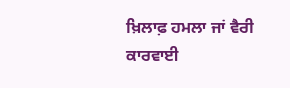ਖ਼ਿਲਾਫ਼ ਹਮਲਾ ਜਾਂ ਵੈਰੀ ਕਾਰਵਾਈ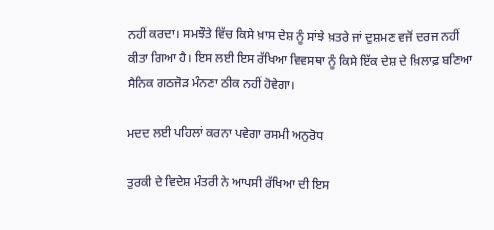ਨਹੀਂ ਕਰਦਾ। ਸਮਝੌਤੇ ਵਿੱਚ ਕਿਸੇ ਖ਼ਾਸ ਦੇਸ਼ ਨੂੰ ਸਾਂਝੇ ਖ਼ਤਰੇ ਜਾਂ ਦੁਸ਼ਮਣ ਵਜੋਂ ਦਰਜ ਨਹੀਂ ਕੀਤਾ ਗਿਆ ਹੈ। ਇਸ ਲਈ ਇਸ ਰੱਖਿਆ ਵਿਵਸਥਾ ਨੂੰ ਕਿਸੇ ਇੱਕ ਦੇਸ਼ ਦੇ ਖ਼ਿਲਾਫ਼ ਬਣਿਆ ਸੈਨਿਕ ਗਠਜੋੜ ਮੰਨਣਾ ਠੀਕ ਨਹੀਂ ਹੋਵੇਗਾ।

ਮਦਦ ਲਈ ਪਹਿਲਾਂ ਕਰਨਾ ਪਵੇਗਾ ਰਸਮੀ ਅਨੁਰੋਧ

ਤੁਰਕੀ ਦੇ ਵਿਦੇਸ਼ ਮੰਤਰੀ ਨੇ ਆਪਸੀ ਰੱਖਿਆ ਦੀ ਇਸ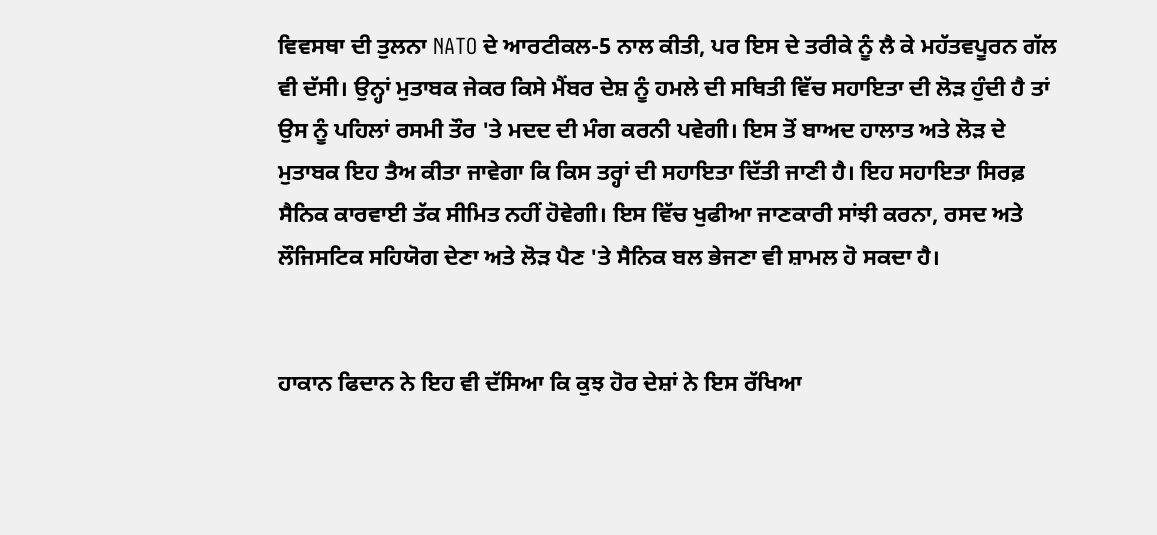ਵਿਵਸਥਾ ਦੀ ਤੁਲਨਾ NATO ਦੇ ਆਰਟੀਕਲ-5 ਨਾਲ ਕੀਤੀ, ਪਰ ਇਸ ਦੇ ਤਰੀਕੇ ਨੂੰ ਲੈ ਕੇ ਮਹੱਤਵਪੂਰਨ ਗੱਲ ਵੀ ਦੱਸੀ। ਉਨ੍ਹਾਂ ਮੁਤਾਬਕ ਜੇਕਰ ਕਿਸੇ ਮੈਂਬਰ ਦੇਸ਼ ਨੂੰ ਹਮਲੇ ਦੀ ਸਥਿਤੀ ਵਿੱਚ ਸਹਾਇਤਾ ਦੀ ਲੋੜ ਹੁੰਦੀ ਹੈ ਤਾਂ ਉਸ ਨੂੰ ਪਹਿਲਾਂ ਰਸਮੀ ਤੌਰ 'ਤੇ ਮਦਦ ਦੀ ਮੰਗ ਕਰਨੀ ਪਵੇਗੀ। ਇਸ ਤੋਂ ਬਾਅਦ ਹਾਲਾਤ ਅਤੇ ਲੋੜ ਦੇ ਮੁਤਾਬਕ ਇਹ ਤੈਅ ਕੀਤਾ ਜਾਵੇਗਾ ਕਿ ਕਿਸ ਤਰ੍ਹਾਂ ਦੀ ਸਹਾਇਤਾ ਦਿੱਤੀ ਜਾਣੀ ਹੈ। ਇਹ ਸਹਾਇਤਾ ਸਿਰਫ਼ ਸੈਨਿਕ ਕਾਰਵਾਈ ਤੱਕ ਸੀਮਿਤ ਨਹੀਂ ਹੋਵੇਗੀ। ਇਸ ਵਿੱਚ ਖੁਫੀਆ ਜਾਣਕਾਰੀ ਸਾਂਝੀ ਕਰਨਾ, ਰਸਦ ਅਤੇ ਲੌਜਿਸਟਿਕ ਸਹਿਯੋਗ ਦੇਣਾ ਅਤੇ ਲੋੜ ਪੈਣ 'ਤੇ ਸੈਨਿਕ ਬਲ ਭੇਜਣਾ ਵੀ ਸ਼ਾਮਲ ਹੋ ਸਕਦਾ ਹੈ।


ਹਾਕਾਨ ਫਿਦਾਨ ਨੇ ਇਹ ਵੀ ਦੱਸਿਆ ਕਿ ਕੁਝ ਹੋਰ ਦੇਸ਼ਾਂ ਨੇ ਇਸ ਰੱਖਿਆ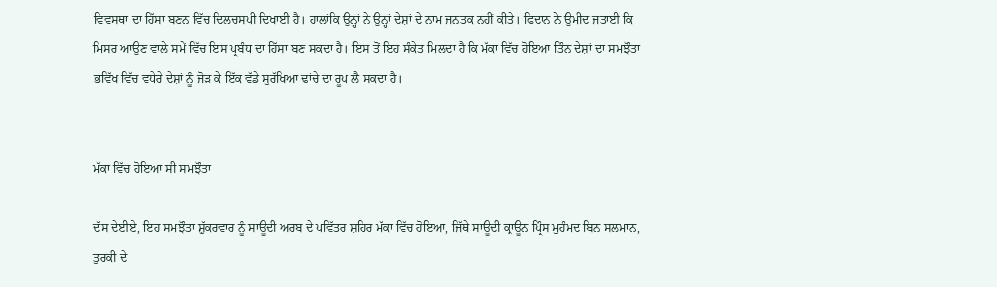ਵਿਵਸਥਾ ਦਾ ਹਿੱਸਾ ਬਣਨ ਵਿੱਚ ਦਿਲਚਸਪੀ ਦਿਖਾਈ ਹੈ। ਹਾਲਾਂਕਿ ਉਨ੍ਹਾਂ ਨੇ ਉਨ੍ਹਾਂ ਦੇਸ਼ਾਂ ਦੇ ਨਾਮ ਜਨਤਕ ਨਹੀਂ ਕੀਤੇ। ਫਿਦਾਨ ਨੇ ਉਮੀਦ ਜਤਾਈ ਕਿ ਮਿਸਰ ਆਉਣ ਵਾਲੇ ਸਮੇਂ ਵਿੱਚ ਇਸ ਪ੍ਰਬੰਧ ਦਾ ਹਿੱਸਾ ਬਣ ਸਕਦਾ ਹੈ। ਇਸ ਤੋਂ ਇਹ ਸੰਕੇਤ ਮਿਲਦਾ ਹੈ ਕਿ ਮੱਕਾ ਵਿੱਚ ਹੋਇਆ ਤਿੰਨ ਦੇਸ਼ਾਂ ਦਾ ਸਮਝੌਤਾ ਭਵਿੱਖ ਵਿੱਚ ਵਧੇਰੇ ਦੇਸ਼ਾਂ ਨੂੰ ਜੋੜ ਕੇ ਇੱਕ ਵੱਡੇ ਸੁਰੱਖਿਆ ਢਾਂਚੇ ਦਾ ਰੂਪ ਲੈ ਸਕਦਾ ਹੈ।


ਮੱਕਾ ਵਿੱਚ ਹੋਇਆ ਸੀ ਸਮਝੌਤਾ

ਦੱਸ ਦੇਈਏ, ਇਹ ਸਮਝੌਤਾ ਸ਼ੁੱਕਰਵਾਰ ਨੂੰ ਸਾਊਦੀ ਅਰਬ ਦੇ ਪਵਿੱਤਰ ਸ਼ਹਿਰ ਮੱਕਾ ਵਿੱਚ ਹੋਇਆ, ਜਿੱਥੇ ਸਾਊਦੀ ਕ੍ਰਾਊਨ ਪ੍ਰਿੰਸ ਮੁਹੰਮਦ ਬਿਨ ਸਲਮਾਨ, ਤੁਰਕੀ ਦੇ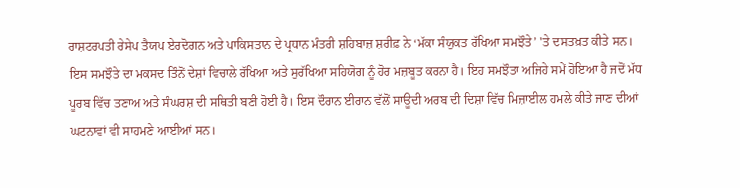ਰਾਸ਼ਟਰਪਤੀ ਰੇਸੇਪ ਤੈਯਪ ਏਰਦੋਗਨ ਅਤੇ ਪਾਕਿਸਤਾਨ ਦੇ ਪ੍ਰਧਾਨ ਮੰਤਰੀ ਸ਼ਹਿਬਾਜ਼ ਸ਼ਰੀਫ਼ ਨੇ ‘ਮੱਕਾ ਸੰਯੁਕਤ ਰੱਖਿਆ ਸਮਝੌਤੇ’ 'ਤੇ ਦਸਤਖ਼ਤ ਕੀਤੇ ਸਨ। ਇਸ ਸਮਝੌਤੇ ਦਾ ਮਕਸਦ ਤਿੰਨੋਂ ਦੇਸ਼ਾਂ ਵਿਚਾਲੇ ਰੱਖਿਆ ਅਤੇ ਸੁਰੱਖਿਆ ਸਹਿਯੋਗ ਨੂੰ ਹੋਰ ਮਜ਼ਬੂਤ ਕਰਨਾ ਹੈ। ਇਹ ਸਮਝੌਤਾ ਅਜਿਹੇ ਸਮੇਂ ਹੋਇਆ ਹੈ ਜਦੋਂ ਮੱਧ ਪੂਰਬ ਵਿੱਚ ਤਣਾਅ ਅਤੇ ਸੰਘਰਸ਼ ਦੀ ਸਥਿਤੀ ਬਣੀ ਹੋਈ ਹੈ। ਇਸ ਦੌਰਾਨ ਈਰਾਨ ਵੱਲੋਂ ਸਾਊਦੀ ਅਰਬ ਦੀ ਦਿਸ਼ਾ ਵਿੱਚ ਮਿਜ਼ਾਈਲ ਹਮਲੇ ਕੀਤੇ ਜਾਣ ਦੀਆਂ ਘਟਨਾਵਾਂ ਵੀ ਸਾਹਮਣੇ ਆਈਆਂ ਸਨ।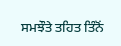ਸਮਝੌਤੇ ਤਹਿਤ ਤਿੰਨੋਂ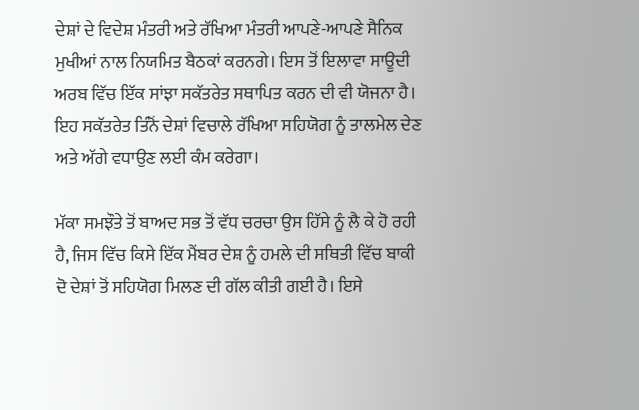ਦੇਸ਼ਾਂ ਦੇ ਵਿਦੇਸ਼ ਮੰਤਰੀ ਅਤੇ ਰੱਖਿਆ ਮੰਤਰੀ ਆਪਣੇ-ਆਪਣੇ ਸੈਨਿਕ ਮੁਖੀਆਂ ਨਾਲ ਨਿਯਮਿਤ ਬੈਠਕਾਂ ਕਰਨਗੇ। ਇਸ ਤੋਂ ਇਲਾਵਾ ਸਾਊਦੀ ਅਰਬ ਵਿੱਚ ਇੱਕ ਸਾਂਝਾ ਸਕੱਤਰੇਤ ਸਥਾਪਿਤ ਕਰਨ ਦੀ ਵੀ ਯੋਜਨਾ ਹੈ। ਇਹ ਸਕੱਤਰੇਤ ਤਿੰਨੋਂ ਦੇਸ਼ਾਂ ਵਿਚਾਲੇ ਰੱਖਿਆ ਸਹਿਯੋਗ ਨੂੰ ਤਾਲਮੇਲ ਦੇਣ ਅਤੇ ਅੱਗੇ ਵਧਾਉਣ ਲਈ ਕੰਮ ਕਰੇਗਾ।

ਮੱਕਾ ਸਮਝੌਤੇ ਤੋਂ ਬਾਅਦ ਸਭ ਤੋਂ ਵੱਧ ਚਰਚਾ ਉਸ ਹਿੱਸੇ ਨੂੰ ਲੈ ਕੇ ਹੋ ਰਹੀ ਹੈ, ਜਿਸ ਵਿੱਚ ਕਿਸੇ ਇੱਕ ਮੈਂਬਰ ਦੇਸ਼ ਨੂੰ ਹਮਲੇ ਦੀ ਸਥਿਤੀ ਵਿੱਚ ਬਾਕੀ ਦੋ ਦੇਸ਼ਾਂ ਤੋਂ ਸਹਿਯੋਗ ਮਿਲਣ ਦੀ ਗੱਲ ਕੀਤੀ ਗਈ ਹੈ। ਇਸੇ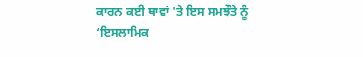ਕਾਰਨ ਕਈ ਥਾਵਾਂ 'ਤੇ ਇਸ ਸਮਝੌਤੇ ਨੂੰ ‘ਇਸਲਾਮਿਕ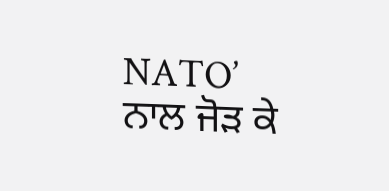NATO’ ਨਾਲ ਜੋੜ ਕੇ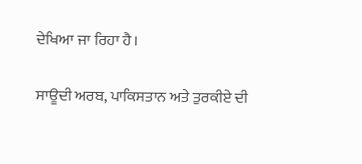ਦੇਖਿਆ ਜਾ ਰਿਹਾ ਹੈ।

ਸਾਊਦੀ ਅਰਬ, ਪਾਕਿਸਤਾਨ ਅਤੇ ਤੁਰਕੀਏ ਦੀ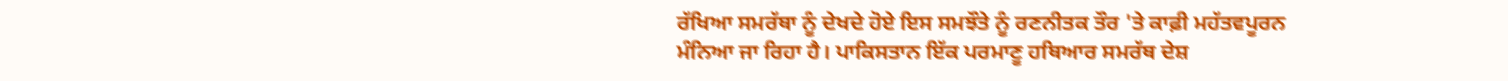ਰੱਖਿਆ ਸਮਰੱਥਾ ਨੂੰ ਦੇਖਦੇ ਹੋਏ ਇਸ ਸਮਝੌਤੇ ਨੂੰ ਰਣਨੀਤਕ ਤੌਰ 'ਤੇ ਕਾਫ਼ੀ ਮਹੱਤਵਪੂਰਨ ਮੰਨਿਆ ਜਾ ਰਿਹਾ ਹੈ। ਪਾਕਿਸਤਾਨ ਇੱਕ ਪਰਮਾਣੂ ਹਥਿਆਰ ਸਮਰੱਥ ਦੇਸ਼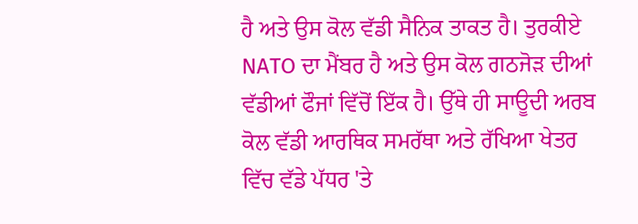ਹੈ ਅਤੇ ਉਸ ਕੋਲ ਵੱਡੀ ਸੈਨਿਕ ਤਾਕਤ ਹੈ। ਤੁਰਕੀਏ NATO ਦਾ ਮੈਂਬਰ ਹੈ ਅਤੇ ਉਸ ਕੋਲ ਗਠਜੋੜ ਦੀਆਂ ਵੱਡੀਆਂ ਫੌਜਾਂ ਵਿੱਚੋਂ ਇੱਕ ਹੈ। ਉੱਥੇ ਹੀ ਸਾਊਦੀ ਅਰਬ ਕੋਲ ਵੱਡੀ ਆਰਥਿਕ ਸਮਰੱਥਾ ਅਤੇ ਰੱਖਿਆ ਖੇਤਰ ਵਿੱਚ ਵੱਡੇ ਪੱਧਰ 'ਤੇ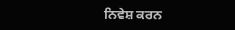ਨਿਵੇਸ਼ ਕਰਨ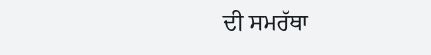ਦੀ ਸਮਰੱਥਾ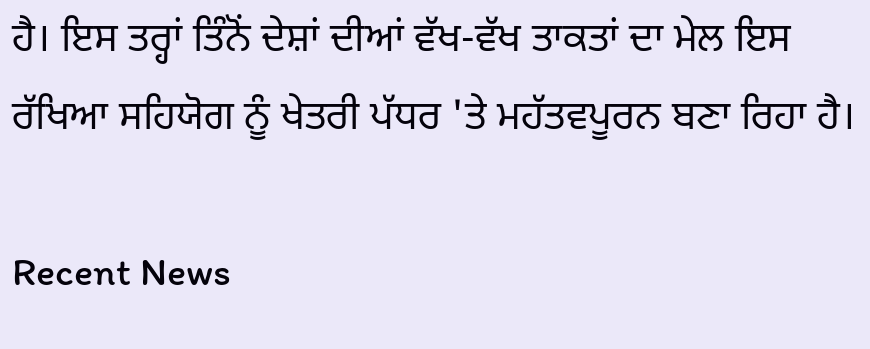ਹੈ। ਇਸ ਤਰ੍ਹਾਂ ਤਿੰਨੋਂ ਦੇਸ਼ਾਂ ਦੀਆਂ ਵੱਖ-ਵੱਖ ਤਾਕਤਾਂ ਦਾ ਮੇਲ ਇਸ ਰੱਖਿਆ ਸਹਿਯੋਗ ਨੂੰ ਖੇਤਰੀ ਪੱਧਰ 'ਤੇ ਮਹੱਤਵਪੂਰਨ ਬਣਾ ਰਿਹਾ ਹੈ।

Recent News